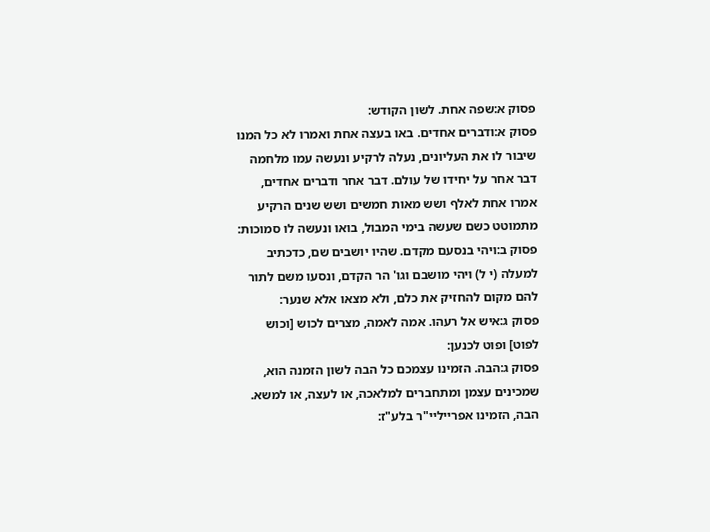פסוק א:שפה אחת. לשון הקודש:
פסוק א:ודברים אחדים. באו בעצה אחת ואמרו לא כל המנו שיבור לו את העליונים, נעלה לרקיע ונעשה עמו מלחמה דבר אחר על יחידו של עולם. דבר אחר ודברים אחדים, אמרו אחת לאלף ושש מאות חמשים ושש שנים הרקיע מתמוטט כשם שעשה בימי המבול, בואו ונעשה לו סמוכות:
פסוק ב:ויהי בנסעם מקדם. שהיו יושבים שם, כדכתיב למעלה (י ל) ויהי מושבם וגו' הר הקדם, ונסעו משם לתור להם מקום להחזיק את כלם, ולא מצאו אלא שנער:
פסוק ג:איש אל רעהו. אמה לאמה, מצרים לכוש [וכוש לפוט] ופוט לכנען:
פסוק ג:הבה. הזמינו עצמכם כל הבה לשון הזמנה הוא, שמכינים עצמן ומתחברים למלאכה, או לעצה, או למשא. הבה, הזמינו אפרייליי"ר בלע"ז: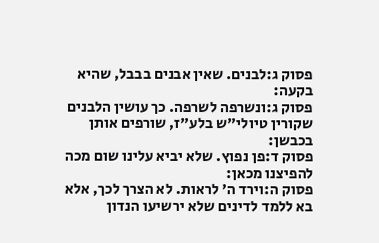פסוק ג:לבנים. שאין אבנים בבבל, שהיא בקעה:
פסוק ג:ונשרפה לשרפה. כך עושין הלבנים שקורין טיולי"ש בלע"ז, שורפים אותן בכבשן:
פסוק ד:פן נפוץ. שלא יביא עלינו שום מכה להפיצנו מכאן:
פסוק ה:וירד ה' לראות. לא הצרך לכך, אלא בא ללמד לדינים שלא ירשיעו הנדון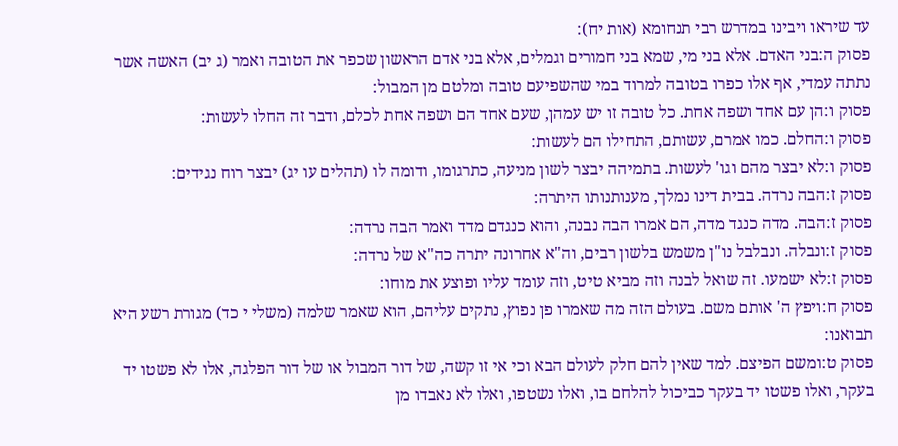עד שיראו ויבינו במדרש רבי תנחומא (אות יח):
פסוק ה:בני האדם. אלא בני מי, שמא בני חמורים וגמלים, אלא בני אדם הראשון שכפר את הטובה ואמר (ג יב) האשה אשר נתתה עמדי, אף אלו כפרו בטובה למרוד במי שהשפיעם טובה ומלטם מן המבול:
פסוק ו:הן עם אחד ושפה אחת. כל טובה זו יש עמהן, שעם אחד הם ושפה אחת לכלם, ודבר זה החלו לעשות:
פסוק ו:החלם. כמו אמרם, עשותם, התחילו הם לעשות:
פסוק ו:לא יבצר מהם וגו' לעשות. בתמיהה יבצר לשון מניעה, כתרגומו, ודומה לו (תהלים עו יג) יבצר רוח נגידים:
פסוק ז:הבה נרדה. בבית דינו נמלך, מענותנותו היתרה:
פסוק ז:הבה. מדה כנגד מדה, הם אמרו הבה נבנה, והוא כנגדם מדד ואמר הבה נרדה:
פסוק ז:ונבלה. ונבלבל נו"ן משמש בלשון רבים, וה"א אחרונה יתרה כה"א של נרדה:
פסוק ז:לא ישמעו. זה שואל לבנה וזה מביא טיט, וזה עומד עליו ופוצע את מוחו:
פסוק ח:ויפץ ה' אותם משם. בעולם הזה מה שאמרו פן נפוץ, נתקים עליהם, הוא שאמר שלמה (משלי י כד) מגורת רשע היא תבואנו:
פסוק ט:ומשם הפיצם. למד שאין להם חלק לעולם הבא וכי אי זו קשה, של דור המבול או של דור הפלגה, אלו לא פשטו יד בעקר, ואלו פשטו יד בעקר כביכול להלחם בו, ואלו נשטפו, ואלו לא נאבדו מן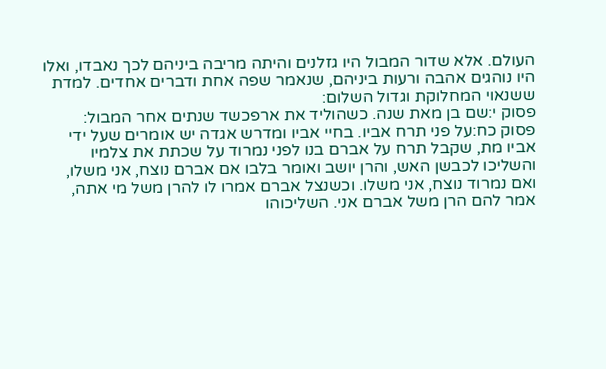העולם. אלא שדור המבול היו גזלנים והיתה מריבה ביניהם לכך נאבדו, ואלו היו נוהגים אהבה ורעות ביניהם, שנאמר שפה אחת ודברים אחדים. למדת ששנאוי המחלוקת וגדול השלום:
פסוק י:שם בן מאת שנה. כשהוליד את ארפכשד שנתים אחר המבול:
פסוק כח:על פני תרח אביו. בחיי אביו ומדרש אגדה יש אומרים שעל ידי אביו מת, שקבל תרח על אברם בנו לפני נמרוד על שכתת את צלמיו והשליכו לכבשן האש, והרן יושב ואומר בלבו אם אברם נוצח, אני משלו, ואם נמרוד נוצח, אני משלו. וכשנצל אברם אמרו לו להרן משל מי אתה, אמר להם הרן משל אברם אני. השליכוהו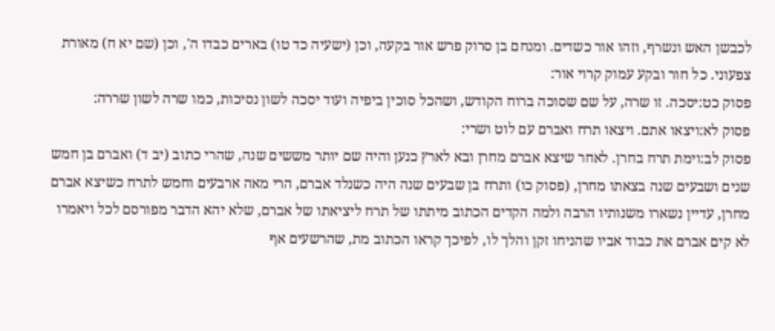לכבשן האש ונשרף, וזהו אור כשדים. ומנחם בן סרוק פרש אור בקעה, וכן (ישעיה כד טו) בארים כבדו ה', וכן (שם יא ח) מאורת צפעוני. כל חור ובקע עמוק קרוי אור:
פסוק כט:יסכה. זו שרה, על שם שסוכה ברוח הקודש, ושהכל סוכין ביפיה ועוד יסכה לשון נסיכות, כמו שרה לשון שררה:
פסוק לא:ויצאו אתם. ויצאו תרח ואברם עם לוט ושרי:
פסוק לב:וימת תרח בחרן. לאחר שיצא אברם מחרן ובא לארץ כנען והיה שם יותר מששים שנה, שהרי כתוב (יב ד) ואברם בן חמש שנים ושבעים שנה בצאתו מחרן, (פסוק כו) ותרח בן שבעים שנה היה כשנלד אברם, הרי מאה ארבעים וחמש לתרח כשיצא אברם מחרן, עדיין נשארו משנותיו הרבה ולמה הקדים הכתוב מיתתו של תרח ליציאתו של אברם, שלא יהא הדבר מפורסם לכל ויאמרו לא קים אברם את כבוד אביו שהניחו זקן והלך לו, לפיכך קראו הכתוב מת, שהרשעים אף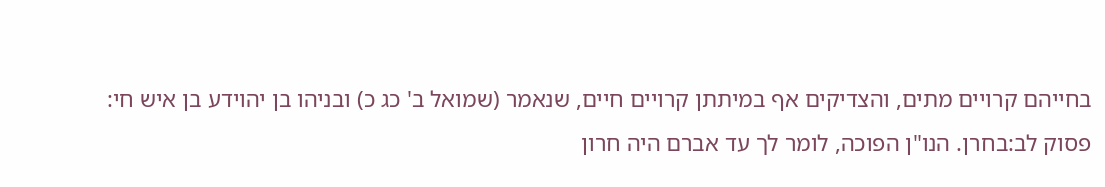בחייהם קרויים מתים, והצדיקים אף במיתתן קרויים חיים, שנאמר (שמואל ב' כג כ) ובניהו בן יהוידע בן איש חי:
פסוק לב:בחרן. הנו"ן הפוכה, לומר לך עד אברם היה חרון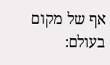אף של מקום בעולם: